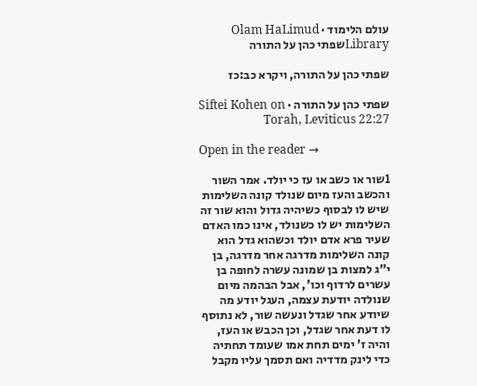עולם הלימוד · Olam HaLimud
Libraryשפתי כהן על התורה

שפתי כהן על התורה, ויקרא כב:כז

שפתי כהן על התורה · Siftei Kohen on Torah, Leviticus 22:27

Open in the reader →

1שור או כשב או עז כי יולד. אמר השור והכשב והעז מיום שנולד קונה השלימות שיש לו לבסוף כשיהיה גדול והוא שור זה השלימות יש לו כשנולד, אינו כמו האדם שעיר פרא אדם יולד וכשהוא גדל הוא קונה השלימות מדרגה אחר מדרגה, בן י"ג למצות בן שמונה עשרה לחופה בן עשרים לרדוף וכו', אבל הבהמה מיום שנולדה יודעת עצמה, העגל יודע מה שיודע אחר שגדל ונעשה שור, לא נתוסף לו דעת אחר שגדל, וכן הכבש או העז, והיה ז' ימים תחת אמו שעומד תחתיה כדי לינק מדדיה ואם תסמך עליו מקבל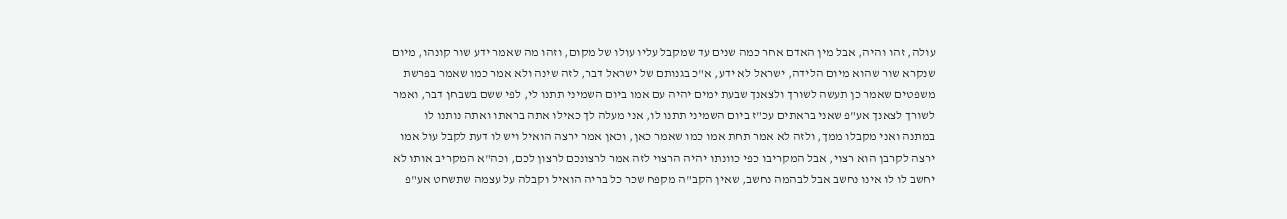עולה, זהו והיה, אבל מין האדם אחר כמה שנים עד שמקבל עליו עולו של מקום, וזהו מה שאמר ידע שור קונהו, מיום שנקרא שור שהוא מיום הלידה, ישראל לא ידע, א"כ בגנותם של ישראל דבר, לזה שינה ולא אמר כמו שאמר בפרשת משפטים שאמר כן תעשה לשורך ולצאנך שבעת ימים יהיה עם אמו ביום השמיני תתנו לי, לפי ששם בשבחן דבר, ואמר לשורך לצאנך אע"פ שאני בראתים עכ"ז ביום השמיני תתנו לו, אני מעלה לך כאילו אתה בראתו ואתה נותנו לו במתנה ואני מקבלו ממך, ולזה לא אמר תחת אמו כמו שאמר כאן, וכאן אמר ירצה הואיל ויש לו דעת לקבל עול אמו ירצה לקרבן הוא רצוי, אבל המקריבו כפי כוונתו יהיה הרצוי לזה אמר לרצונכם לרצון לכם, וכה"א המקריב אותו לא יחשב לו לו אינו נחשב אבל לבהמה נחשב, שאין הקב"ה מקפח שכר כל בריה הואיל וקבלה על עצמה שתשחט אע"פ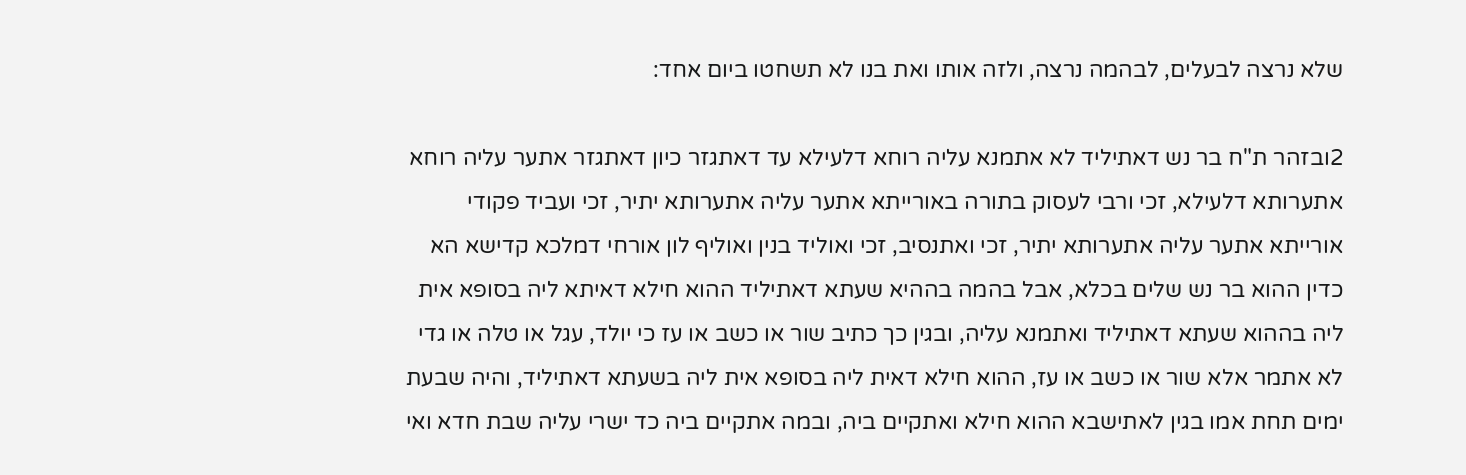שלא נרצה לבעלים, לבהמה נרצה, ולזה אותו ואת בנו לא תשחטו ביום אחד:

2ובזהר ת"ח בר נש דאתיליד לא אתמנא עליה רוחא דלעילא עד דאתגזר כיון דאתגזר אתער עליה רוחא אתערותא דלעילא, זכי ורבי לעסוק בתורה באורייתא אתער עליה אתערותא יתיר, זכי ועביד פקודי אורייתא אתער עליה אתערותא יתיר, זכי ואתנסיב, זכי ואוליד בנין ואוליף לון אורחי דמלכא קדישא הא כדין ההוא בר נש שלים בכלא, אבל בהמה בההיא שעתא דאתיליד ההוא חילא דאיתא ליה בסופא אית ליה בההוא שעתא דאתיליד ואתמנא עליה, ובגין כך כתיב שור או כשב או עז כי יולד, עגל או טלה או גדי לא אתמר אלא שור או כשב או עז, ההוא חילא דאית ליה בסופא אית ליה בשעתא דאתיליד, והיה שבעת ימים תחת אמו בגין לאתישבא ההוא חילא ואתקיים ביה, ובמה אתקיים ביה כד ישרי עליה שבת חדא ואי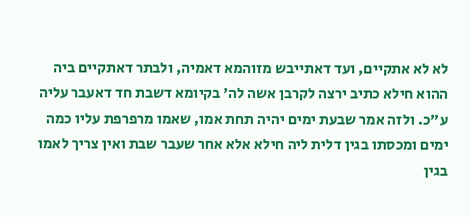לא לא אתקיים, ועד דאתייבש מזוהמא דאמיה, ולבתר דאתקיים ביה ההוא חילא כתיב ירצה לקרבן אשה לה' בקיומא דשבת חד דאעבר עליה ע"כ. ולזה אמר שבעת ימים יהיה תחת אמו, שאמו מרפרפת עליו כמה ימים ומכסתו בגין דלית ליה חילא אלא אחר שעבר שבת ואין צריך לאמו בגין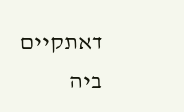דאתקיים ביה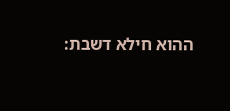ההוא חילא דשבת: